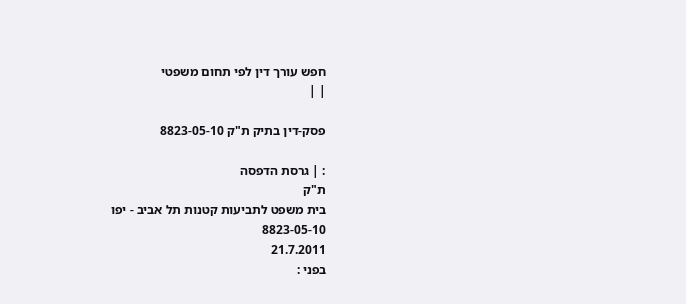חפש עורך דין לפי תחום משפטי
| |

פסק-דין בתיק ת"ק 8823-05-10

: | גרסת הדפסה
ת"ק
בית משפט לתביעות קטנות תל אביב - יפו
8823-05-10
21.7.2011
בפני :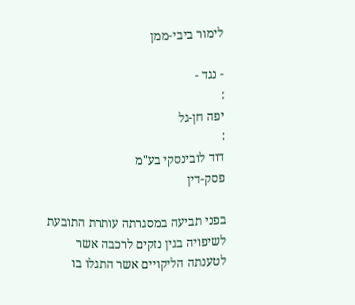לימור ביבי-ממן

- נגד -
:
יפה חן-גל
:
דוד לובינסקי בע"מ
פסק-דין

בפני תביעה במסגרתה עותרת התובעת לשיפויה בגין נזקים לרכבה אשר לטענתה הליקויים אשר התגלו בו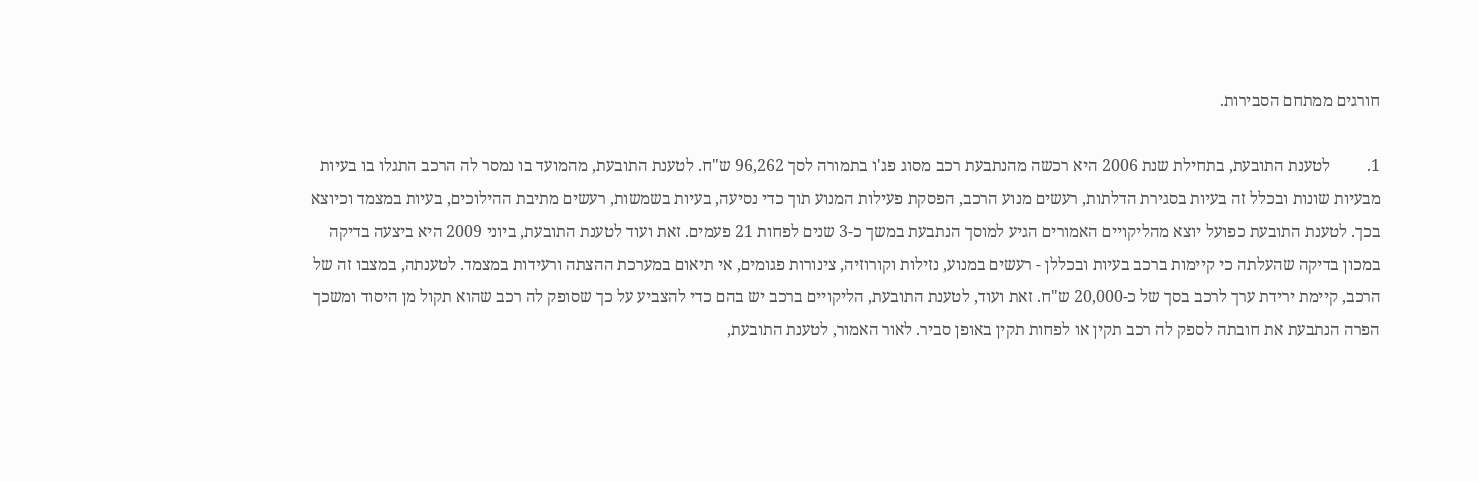חורגים ממתחם הסבירות.

1.         לטענת התובעת, בתחילת שנת 2006 היא רכשה מהנתבעת רכב מסוג פג'ו בתמורה לסך 96,262 ש"ח. לטענת התובעת, מהמועד בו נמסר לה הרכב התגלו בו בעיות מבעיות שונות ובכלל זה בעיות בסגירת הדלתות, רעשים מנוע הרכב, הפסקת פעילות המנוע תוך כדי נסיעה, בעיות בשמשות, רעשים מתיבת ההילוכים, בעיות במצמד וכיוצא בכך. לטענת התובעת כפועל יוצא מהליקויים האמורים הגיע למוסך הנתבעת במשך כ-3 שנים לפחות 21 פעמים. זאת ועוד לטענת התובעת, ביוני 2009 היא ביצעה בדיקה במכון בדיקה שהעלתה כי קיימות ברכב בעיות ובכללן - רעשים במנוע, נזילות וקורוזיה, צינורות פגומים, אי תיאום במערכת ההצתה ורעידות במצמד. לטענתה, במצבו זה של הרכב, קיימת ירידת ערך לרכב בסך של כ-20,000 ש"ח. זאת ועוד, לטענת התובעת, הליקויים ברכב יש בהם כדי להצביע על כך שסופק לה רכב שהוא תקול מן היסוד ומשכך הפרה הנתבעת את חובתה לספק לה רכב תקין או לפחות תקין באופן סביר. לאור האמור, לטענת התובעת,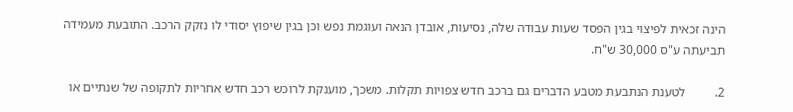הינה זכאית לפיצוי בגין הפסד שעות עבודה שלה, נסיעות, אובדן הנאה ועוגמת נפש וכן בגין שיפוץ יסודי לו נזקק הרכב. התובעת מעמידה תביעתה ע"ס 30,000 ש"ח.

2.         לטענת הנתבעת מטבע הדברים גם ברכב חדש צפויות תקלות. משכך, מוענקת לרוכש רכב חדש אחריות לתקופה של שנתיים או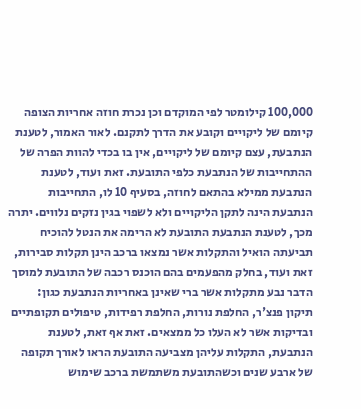100,000 קילומטר לפי המוקדם וכן נכרת חוזה אחריות הצופה קיומם של ליקויים וקובע את הדרך לתקנם. לאור האמור, לטענת הנתבעת, עצם קיומם של ליקויים, אין בו בכדי להוות הפרה של ההתחייבות של הנתבעת כלפי התובעת. זאת ועוד, לטענת הנתבעת ממילא בהתאם לחוזה, בסעיף 10 לו, התחייבות הנתבעת הינה לתקן הליקויים ולא לשפוי בגין נזקים נלווים. יתרה מכך, לטענת הנתבעת התובעת לא הרימה את הנטל להוכיח תביעתה הואיל והתקלות אשר נמצאו ברכב הינן תקלות סבירות, זאת ועוד, בחלק מהפעמים בהם הוכנס רכבה של התובעת למוסך הדבר נבע מתקלות אשר ברי שאינן באחריות הנתבעת כגון: תיקון פנצ'ר, החלפת נורות, החלפת רפידות, טיפולים תקופתיים ובדיקות אשר לא העלו כל ממצאים. זאת אף זאת, לטענת הנתבעת, התקלות עליהן מצביעה התובעת הראו לאורך תקופה של ארבע שנים וכשהתובעת משתמשת ברכב שימוש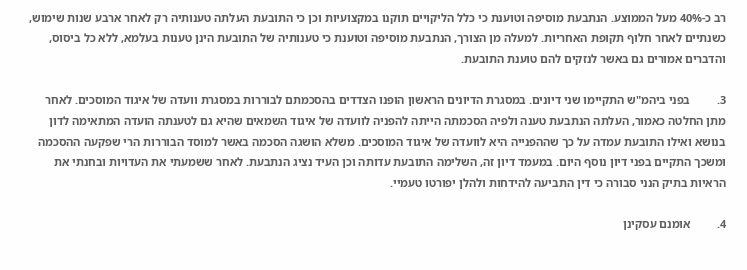רב כ-40% מעל הממוצע. הנתבעת מוסיפה וטוענת כי כלל הליקויים תוקנו במקצועיות וכן כי התובעת העלתה טענותיה רק לאחר ארבע שנות שימוש, כשנתיים לאחר חלוף תקופת האחריות. למעלה מן הצורך, הנתבעת מוסיפה וטוענת כי טענותיה של התובעת הינן טענות בעלמא, ללא כל ביסוס, והדברים אמורים גם באשר לנזקים להם טוענת התובעת.

3.         בפני ביהמ"ש התקיימו שני דיונים. במסגרת הדיונים הראשון הופנו הצדדים בהסכמתם לבוררות במסגרת וועדה של איגוד המוסכים. לאחר מתן החלטה כאמור, העלתה הנתבעת טענה ולפיה הסכמתה הייתה להפניה לוועדה של איגוד השמאים שהיא גם לטענתה הועדה המתאימה לדון בנושא ואילו התובעת עמדה על כך שההפנייה היא לוועדה של איגוד המוסכים. משלא הושגה הסכמה באשר למוסד הבוררות הרי שפקעה ההסכמה ומשכך התקיים בפני דיון נוסף היום. במעמד דיון זה, השלימה התובעת עדותה וכן העיד נציג הנתבעת. לאחר ששמעתי את העדויות ובחנתי את הראיות בתיק הנני סבורה כי דין התביעה להידחות ולהלן יפורטו טעמיי.

4.         אומנם עסקינן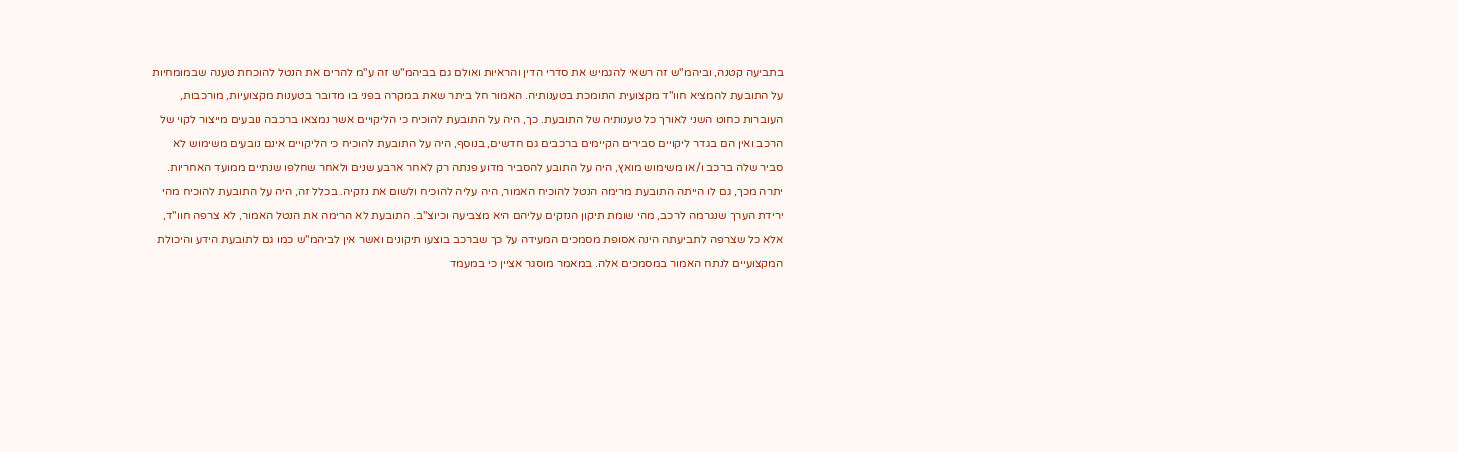בתביעה קטנה, וביהמ"ש זה רשאי להגמיש את סדרי הדין והראיות ואולם גם בביהמ"ש זה ע"מ להרים את הנטל להוכחת טענה שבמומחיות על התובעת להמציא חוו"ד מקצועית התומכת בטענותיה. האמור חל ביתר שאת במקרה בפני בו מדובר בטענות מקצועיות, מורכבות, העוברות כחוט השני לאורך כל טענותיה של התובעת. כך, היה על התובעת להוכיח כי הליקויים אשר נמצאו ברכבה נובעים מייצור לקוי של הרכב ואין הם בגדר ליקויים סבירים הקיימים ברכבים גם חדשים, בנוסף, היה על התובעת להוכיח כי הליקויים אינם נובעים משימוש לא סביר שלה ברכב ו/או משימוש מואץ, היה על התובע להסביר מדוע פנתה רק לאחר ארבע שנים ולאחר שחלפו שנתיים ממועד האחריות. יתרה מכך, גם לו הייתה התובעת מרימה הנטל להוכיח האמור, היה עליה להוכיח ולשום את נזקיה. בכלל זה, היה על התובעת להוכיח מהי ירידת הערך שנגרמה לרכב, מהי שומת תיקון הנזקים עליהם היא מצביעה וכיוצ"ב. התובעת לא הרימה את הנטל האמור, לא צרפה חוו"ד, אלא כל שצרפה לתביעתה הינה אסופת מסמכים המעידה על כך שברכב בוצעו תיקונים ואשר אין לביהמ"ש כמו גם לתובעת הידע והיכולת המקצועיים לנתח האמור במסמכים אלה. במאמר מוסגר אציין כי במעמד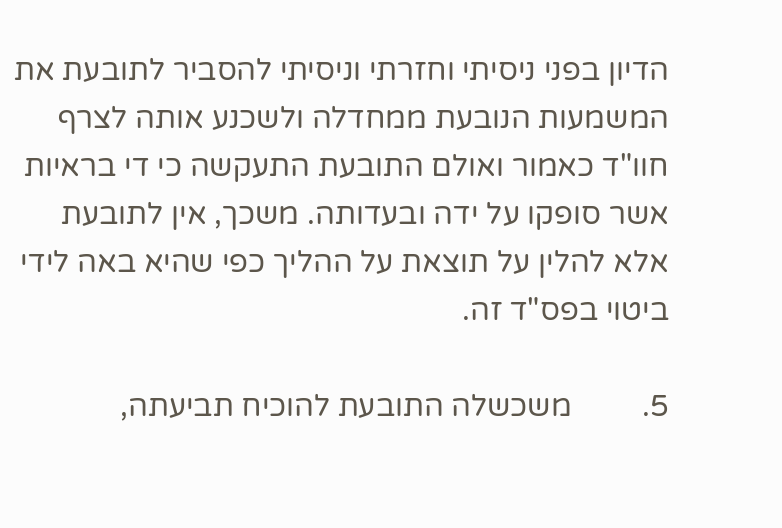הדיון בפני ניסיתי וחזרתי וניסיתי להסביר לתובעת את המשמעות הנובעת ממחדלה ולשכנע אותה לצרף חוו"ד כאמור ואולם התובעת התעקשה כי די בראיות אשר סופקו על ידה ובעדותה. משכך, אין לתובעת אלא להלין על תוצאת על ההליך כפי שהיא באה לידי ביטוי בפס"ד זה.

5.         משכשלה התובעת להוכיח תביעתה,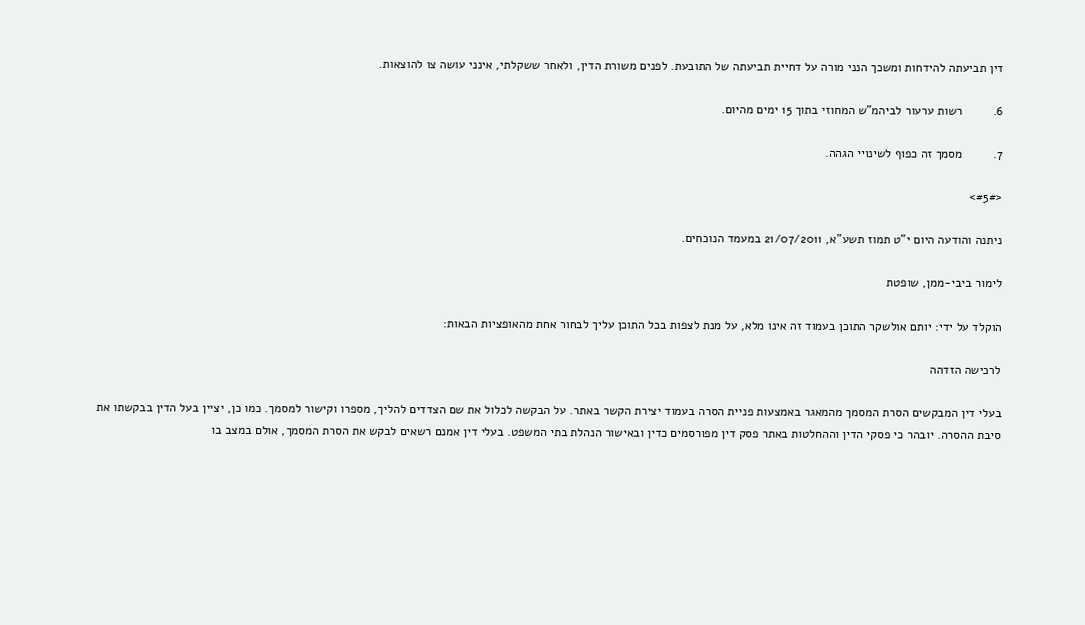דין תביעתה להידחות ומשכך הנני מורה על דחיית תביעתה של התובעת. לפנים משורת הדין, ולאחר ששקלתי, אינני עושה צו להוצאות.

6.         רשות ערעור לביהמ"ש המחוזי בתוך 15 ימים מהיום.

7.         מסמך זה כפוף לשינויי הגהה.

<#5#>

ניתנה והודעה היום י"ט תמוז תשע"א, 21/07/2011 במעמד הנוכחים.

לימור ביבי-ממן, שופטת

הוקלד על ידי: יותם אולשקר התוכן בעמוד זה אינו מלא, על מנת לצפות בכל התוכן עליך לבחור אחת מהאופציות הבאות:

לרכישה הזדהה

בעלי דין המבקשים הסרת המסמך מהמאגר באמצעות פניית הסרה בעמוד יצירת הקשר באתר. על הבקשה לכלול את שם הצדדים להליך, מספרו וקישור למסמך. כמו כן, יציין בעל הדין בבקשתו את סיבת ההסרה. יובהר כי פסקי הדין וההחלטות באתר פסק דין מפורסמים כדין ובאישור הנהלת בתי המשפט. בעלי דין אמנם רשאים לבקש את הסרת המסמך, אולם במצב בו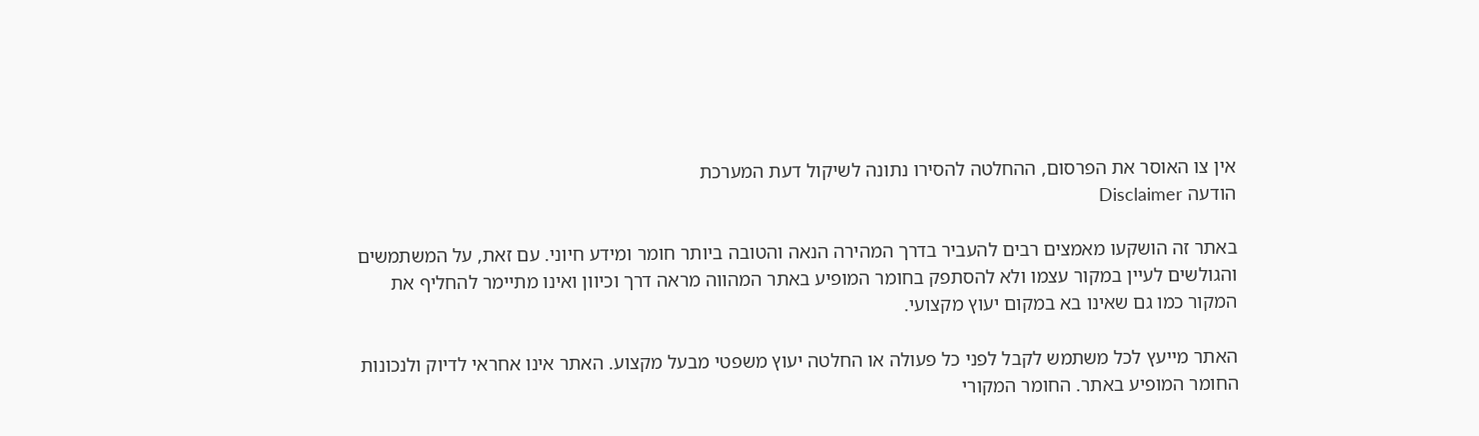אין צו האוסר את הפרסום, ההחלטה להסירו נתונה לשיקול דעת המערכת
הודעה Disclaimer

באתר זה הושקעו מאמצים רבים להעביר בדרך המהירה הנאה והטובה ביותר חומר ומידע חיוני. עם זאת, על המשתמשים והגולשים לעיין במקור עצמו ולא להסתפק בחומר המופיע באתר המהווה מראה דרך וכיוון ואינו מתיימר להחליף את המקור כמו גם שאינו בא במקום יעוץ מקצועי.

האתר מייעץ לכל משתמש לקבל לפני כל פעולה או החלטה יעוץ משפטי מבעל מקצוע. האתר אינו אחראי לדיוק ולנכונות החומר המופיע באתר. החומר המקורי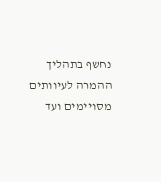נחשף בתהליך ההמרה לעיוותים מסויימים ועד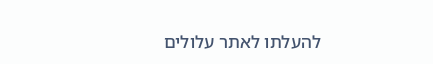להעלתו לאתר עלולים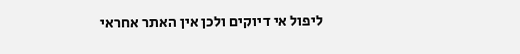ליפול אי דיוקים ולכן אין האתר אחראי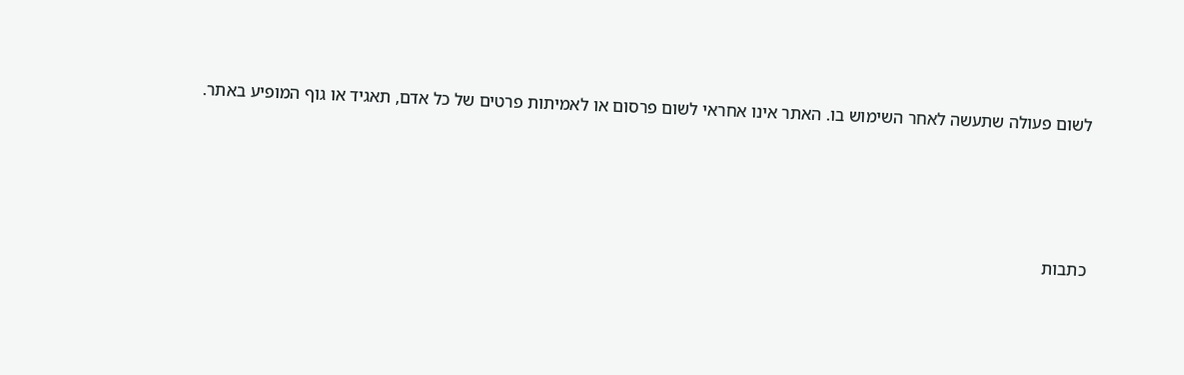לשום פעולה שתעשה לאחר השימוש בו. האתר אינו אחראי לשום פרסום או לאמיתות פרטים של כל אדם, תאגיד או גוף המופיע באתר.




כתבות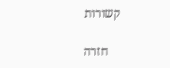קשורות

    חזרה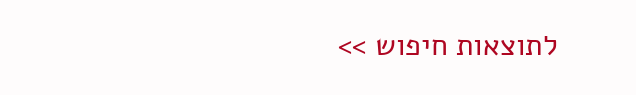לתוצאות חיפוש >>